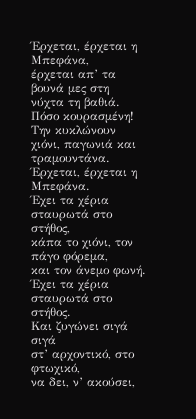Έρχεται, έρχεται η Μπεφάνα,
έρχεται απ’ τα βουνά μες στη νύχτα τη βαθιά.
Πόσο κουρασμένη! Την κυκλώνουν
χιόνι, παγωνιά και τραμουντάνα.
Έρχεται, έρχεται η Μπεφάνα.
Έχει τα χέρια σταυρωτά στο στήθος,
κάπα το χιόνι, τον πάγο φόρεμα,
και τον άνεμο φωνή.
Έχει τα χέρια σταυρωτά στο στήθος.
Και ζυγώνει σιγά σιγά
στ’ αρχοντικό, στο φτωχικό,
να δει, ν’ ακούσει,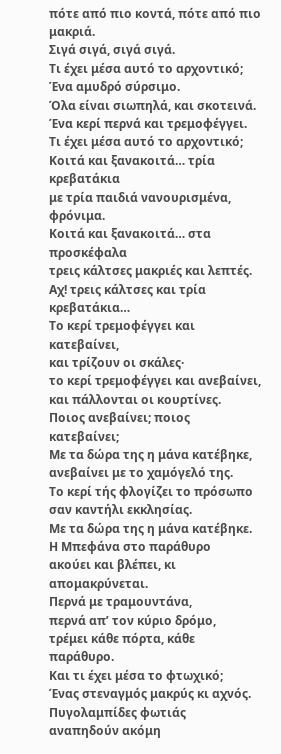πότε από πιο κοντά, πότε από πιο μακριά.
Σιγά σιγά, σιγά σιγά.
Τι έχει μέσα αυτό το αρχοντικό;
Ένα αμυδρό σύρσιμο.
Όλα είναι σιωπηλά, και σκοτεινά.
Ένα κερί περνά και τρεμοφέγγει.
Τι έχει μέσα αυτό το αρχοντικό;
Κοιτά και ξανακοιτά… τρία κρεβατάκια
με τρία παιδιά νανουρισμένα, φρόνιμα.
Κοιτά και ξανακοιτά… στα προσκέφαλα
τρεις κάλτσες μακριές και λεπτές.
Αχ! τρεις κάλτσες και τρία κρεβατάκια…
Το κερί τρεμοφέγγει και κατεβαίνει,
και τρίζουν οι σκάλες·
το κερί τρεμοφέγγει και ανεβαίνει,
και πάλλονται οι κουρτίνες.
Ποιος ανεβαίνει; ποιος κατεβαίνει;
Με τα δώρα της η μάνα κατέβηκε,
ανεβαίνει με το χαμόγελό της.
Το κερί τής φλογίζει το πρόσωπο
σαν καντήλι εκκλησίας.
Με τα δώρα της η μάνα κατέβηκε.
Η Μπεφάνα στο παράθυρο
ακούει και βλέπει, κι απομακρύνεται.
Περνά με τραμουντάνα,
περνά απ’ τον κύριο δρόμο,
τρέμει κάθε πόρτα, κάθε παράθυρο.
Και τι έχει μέσα το φτωχικό;
Ένας στεναγμός μακρύς κι αχνός.
Πυγολαμπίδες φωτιάς
αναπηδούν ακόμη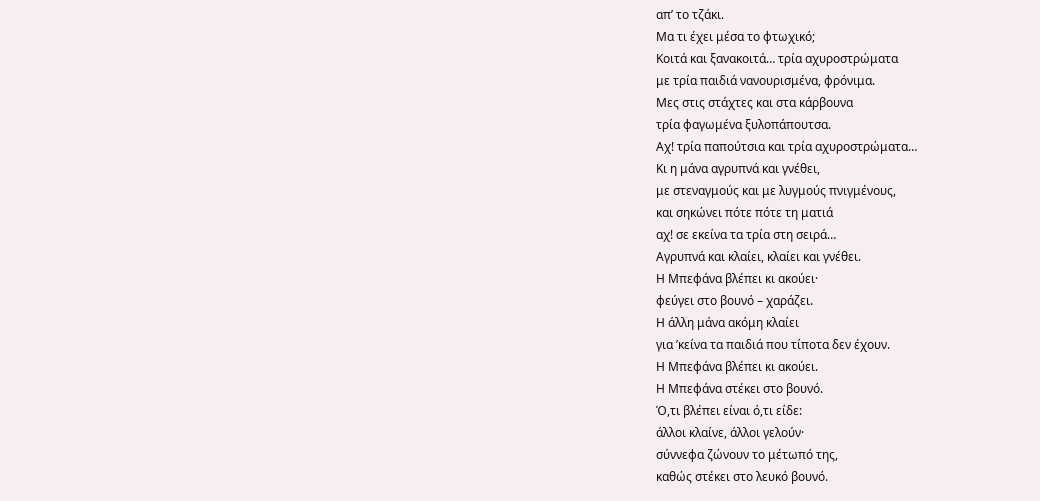απ’ το τζάκι.
Μα τι έχει μέσα το φτωχικό;
Κοιτά και ξανακοιτά… τρία αχυροστρώματα
με τρία παιδιά νανουρισμένα, φρόνιμα.
Μες στις στάχτες και στα κάρβουνα
τρία φαγωμένα ξυλοπάπουτσα.
Αχ! τρία παπούτσια και τρία αχυροστρώματα…
Κι η μάνα αγρυπνά και γνέθει,
με στεναγμούς και με λυγμούς πνιγμένους,
και σηκώνει πότε πότε τη ματιά
αχ! σε εκείνα τα τρία στη σειρά…
Αγρυπνά και κλαίει, κλαίει και γνέθει.
Η Μπεφάνα βλέπει κι ακούει·
φεύγει στο βουνό – χαράζει.
Η άλλη μάνα ακόμη κλαίει
για ’κείνα τα παιδιά που τίποτα δεν έχουν.
Η Μπεφάνα βλέπει κι ακούει.
Η Μπεφάνα στέκει στο βουνό.
Ό,τι βλέπει είναι ό,τι είδε:
άλλοι κλαίνε, άλλοι γελούν·
σύννεφα ζώνουν το μέτωπό της,
καθώς στέκει στο λευκό βουνό.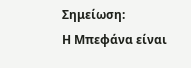Σημείωση:
Η Μπεφάνα είναι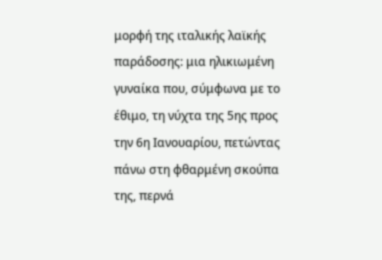μορφή της ιταλικής λαϊκής παράδοσης: μια ηλικιωμένη γυναίκα που, σύμφωνα με το έθιμο, τη νύχτα της 5ης προς την 6η Ιανουαρίου, πετώντας πάνω στη φθαρμένη σκούπα της, περνά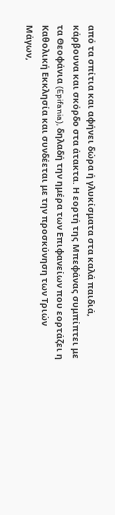από τα σπίτια και αφήνει δώρα ή γλυκίσματα στα καλά παιδιά, κάρβουνα και σκόρδο στα άτακτα. Η εορτή της Μπεφάνας συμπίπτει με τα Θεοφάνια (Epifania), δηλαδή την ημέρα των Επιφανείων που εορτάζει η Καθολική Εκκλησία και συνδέεται με την προσκύνηση των Τριών Μάγων,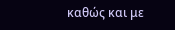καθώς και με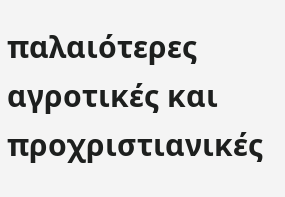παλαιότερες αγροτικές και προχριστιανικές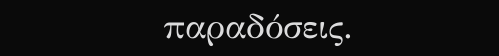παραδόσεις.